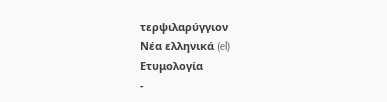τερψιλαρύγγιον
Νέα ελληνικά (el)
Ετυμολογία
-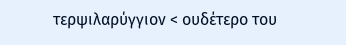τερψιλαρύγγιον < ουδέτερο του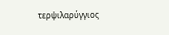τερψιλαρύγγιος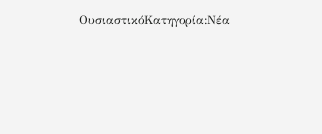ΟυσιαστικόΚατηγορία:Νέα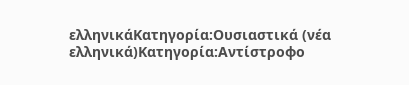ελληνικάΚατηγορία:Ουσιαστικά (νέα ελληνικά)Κατηγορία:Αντίστροφο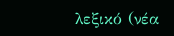λεξικό (νέα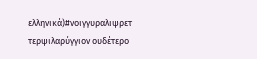ελληνικά)#νοιγγυραλιψρετ
τερψιλαρύγγιον ουδέτερο